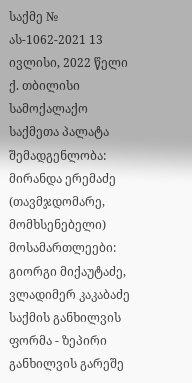საქმე № ას-1062-2021 13 ივლისი, 2022 წელი
ქ. თბილისი
სამოქალაქო საქმეთა პალატა
შემადგენლობა:
მირანდა ერემაძე (თავმჯდომარე, მომხსენებელი)
მოსამართლეები: გიორგი მიქაუტაძე,
ვლადიმერ კაკაბაძე
საქმის განხილვის ფორმა - ზეპირი განხილვის გარეშე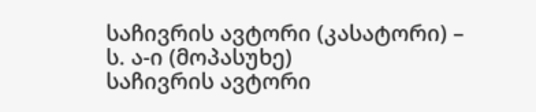საჩივრის ავტორი (კასატორი) – ს. ა-ი (მოპასუხე)
საჩივრის ავტორი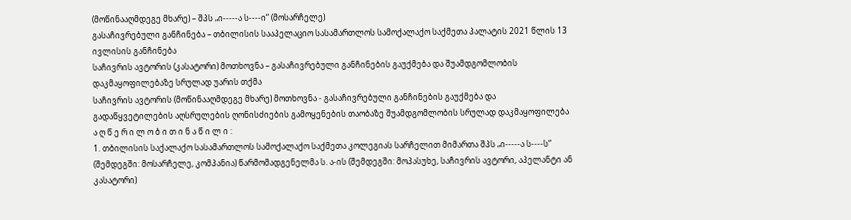(მოწინააღმდეგე მხარე) – შპს „ი-----ა ს----ი“ (მოსარჩელე)
გასაჩივრებული განჩინება – თბილისის სააპელაციო სასამართლოს სამოქალაქო საქმეთა პალატის 2021 წლის 13 ივლისის განჩინება
საჩივრის ავტორის (კასატორი) მოთხოვნა – გასაჩივრებული განჩინების გაუქმება და შუამდგომლობის დაკმაყოფილებაზე სრულად უარის თქმა
საჩივრის ავტორის (მოწინააღმდეგე მხარე) მოთხოვნა - გასაჩივრებული განჩინების გაუქმება და გადაწყვეტილების აღსრულების ღონისძიების გამოყენების თაობაზე შუამდგომლობის სრულად დაკმაყოფილება
ა ღ წ ე რ ი ლ ო ბ ი თ ი ნ ა წ ი ლ ი :
1. თბილისის საქალაქო სასამართლოს სამოქალაქო საქმეთა კოლეგიას სარჩელით მიმართა შპს „ი-----ა ს----ს“ (შემდეგში: მოსარჩელე, კომპანია) წარმომადგენელმა ს. ა-ის (შემდეგში: მოპასუხე, საჩივრის ავტორი, აპელანტი ან კასატორი)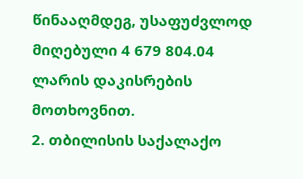წინააღმდეგ, უსაფუძვლოდ მიღებული 4 679 804.04 ლარის დაკისრების მოთხოვნით.
2. თბილისის საქალაქო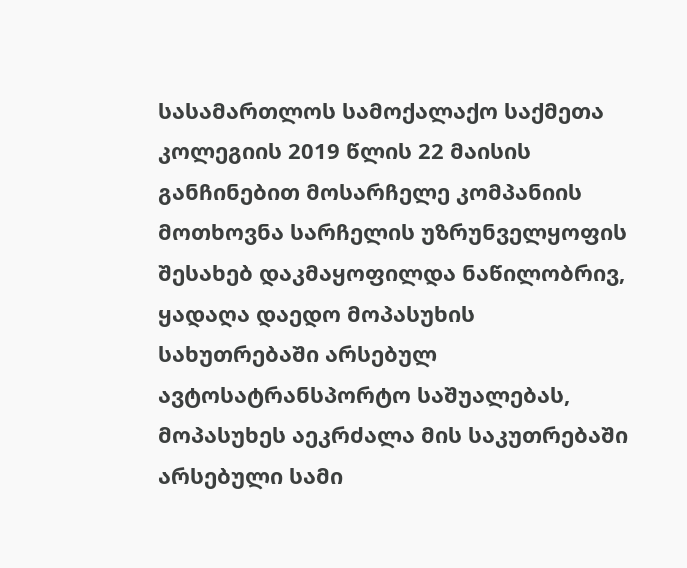სასამართლოს სამოქალაქო საქმეთა კოლეგიის 2019 წლის 22 მაისის განჩინებით მოსარჩელე კომპანიის მოთხოვნა სარჩელის უზრუნველყოფის შესახებ დაკმაყოფილდა ნაწილობრივ, ყადაღა დაედო მოპასუხის სახუთრებაში არსებულ ავტოსატრანსპორტო საშუალებას, მოპასუხეს აეკრძალა მის საკუთრებაში არსებული სამი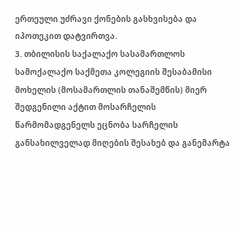ერთეული უძრავი ქონების გასხვისება და იპოთეკით დატვირთვა.
3. თბილისის საქალაქო სასამართლოს სამოქალაქო საქმეთა კოლეგიის შესაბამისი მოხელის (მოსამართლის თანაშემწის) მიერ შედგენილი აქტით მოსარჩელის წარმომადგენელს ეცნობა სარჩელის განსახილველად მიღების შესახებ და განემარტა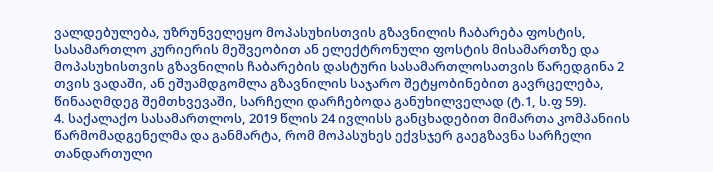ვალდებულება, უზრუნველეყო მოპასუხისთვის გზავნილის ჩაბარება ფოსტის, სასამართლო კურიერის მეშვეობით ან ელექტრონული ფოსტის მისამართზე და მოპასუხისთვის გზავნილის ჩაბარების დასტური სასამართლოსათვის წარედგინა 2 თვის ვადაში, ან ეშუამდგომლა გზავნილის საჯარო შეტყობინებით გავრცელება, წინააღმდეგ შემთხვევაში, სარჩელი დარჩებოდა განუხილველად (ტ.1, ს.ფ 59).
4. საქალაქო სასამართლოს, 2019 წლის 24 ივლისს განცხადებით მიმართა კომპანიის წარმომადგენელმა და განმარტა, რომ მოპასუხეს ექვსჯერ გაეგზავნა სარჩელი თანდართული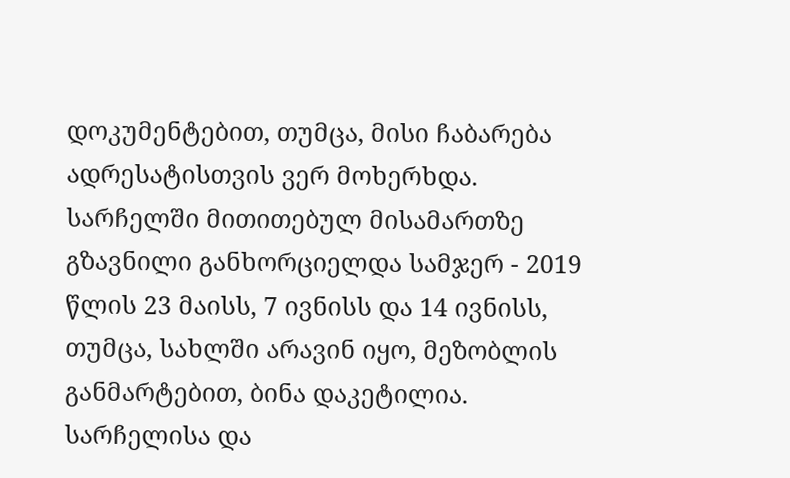დოკუმენტებით, თუმცა, მისი ჩაბარება ადრესატისთვის ვერ მოხერხდა. სარჩელში მითითებულ მისამართზე გზავნილი განხორციელდა სამჯერ - 2019 წლის 23 მაისს, 7 ივნისს და 14 ივნისს, თუმცა, სახლში არავინ იყო, მეზობლის განმარტებით, ბინა დაკეტილია. სარჩელისა და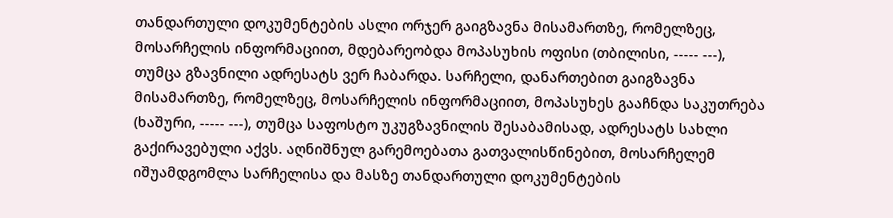თანდართული დოკუმენტების ასლი ორჯერ გაიგზავნა მისამართზე, რომელზეც, მოსარჩელის ინფორმაციით, მდებარეობდა მოპასუხის ოფისი (თბილისი, ----- ---), თუმცა გზავნილი ადრესატს ვერ ჩაბარდა. სარჩელი, დანართებით გაიგზავნა მისამართზე, რომელზეც, მოსარჩელის ინფორმაციით, მოპასუხეს გააჩნდა საკუთრება (ხაშური, ----- ---), თუმცა საფოსტო უკუგზავნილის შესაბამისად, ადრესატს სახლი გაქირავებული აქვს. აღნიშნულ გარემოებათა გათვალისწინებით, მოსარჩელემ იშუამდგომლა სარჩელისა და მასზე თანდართული დოკუმენტების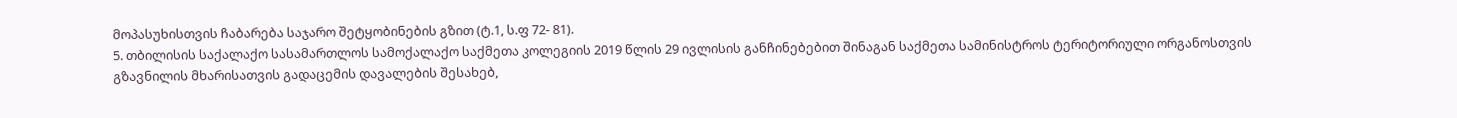მოპასუხისთვის ჩაბარება საჯარო შეტყობინების გზით (ტ.1, ს.ფ 72- 81).
5. თბილისის საქალაქო სასამართლოს სამოქალაქო საქმეთა კოლეგიის 2019 წლის 29 ივლისის განჩინებებით შინაგან საქმეთა სამინისტროს ტერიტორიული ორგანოსთვის გზავნილის მხარისათვის გადაცემის დავალების შესახებ,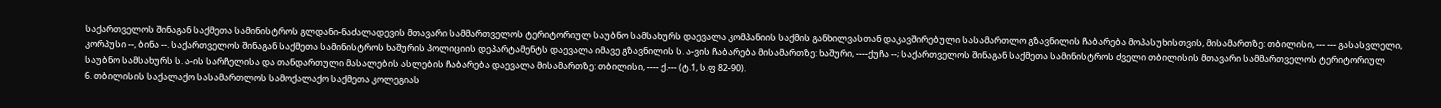საქართველოს შინაგან საქმეთა სამინისტროს გლდანი-ნაძალადევის მთავარი სამმართველოს ტერიტორიულ საუბნო სამსახურს დაევალა კომპანიის საქმის განხილვასთან დაკავშირებული სასამართლო გზავნილის ჩაბარება მოპასუხისთვის, მისამართზე: თბილისი, --- --- გასასვლელი, კორპუსი --, ბინა --. საქართველოს შინაგან საქმეთა სამინისტროს ხაშურის პოლიციის დეპარტამენტს დაევალა იმავე გზავნილის ს. ა-ვის ჩაბარება მისამართზე: ხაშური, ----ქუჩა --; საქართველოს შინაგან საქმეთა სამინისტროს ძველი თბილისის მთავარი სამმართველოს ტერიტორიულ საუბნო სამსახურს ს. ა-ის სარჩელისა და თანდართული მასალების ასლების ჩაბარება დაევალა მისამართზე: თბილისი, ---- ქ.--- (ტ.1, ს.ფ 82-90).
6. თბილისის საქალაქო სასამართლოს სამოქალაქო საქმეთა კოლეგიას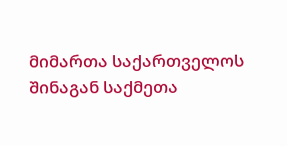მიმართა საქართველოს შინაგან საქმეთა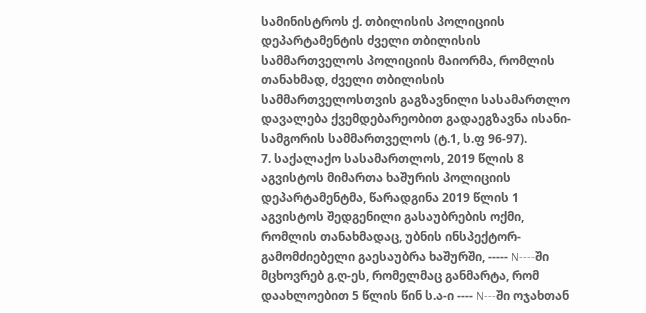სამინისტროს ქ. თბილისის პოლიციის დეპარტამენტის ძველი თბილისის სამმართველოს პოლიციის მაიორმა, რომლის თანახმად, ძველი თბილისის სამმართველოსთვის გაგზავნილი სასამართლო დავალება ქვემდებარეობით გადაეგზავნა ისანი-სამგორის სამმართველოს (ტ.1, ს.ფ 96-97).
7. საქალაქო სასამართლოს, 2019 წლის 8 აგვისტოს მიმართა ხაშურის პოლიციის დეპარტამენტმა, წარადგინა 2019 წლის 1 აგვისტოს შედგენილი გასაუბრების ოქმი, რომლის თანახმადაც, უბნის ინსპექტორ-გამომძიებელი გაესაუბრა ხაშურში, ----- N----ში მცხოვრებ გ.ღ-ეს, რომელმაც განმარტა, რომ დაახლოებით 5 წლის წინ ს.ა-ი ---- N---ში ოჯახთან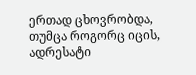ერთად ცხოვრობდა, თუმცა როგორც იცის, ადრესატი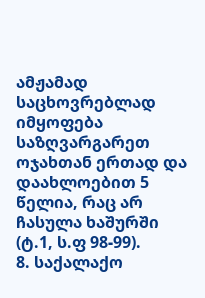ამჟამად საცხოვრებლად იმყოფება საზღვარგარეთ ოჯახთან ერთად და დაახლოებით 5 წელია, რაც არ ჩასულა ხაშურში (ტ.1, ს.ფ 98-99).
8. საქალაქო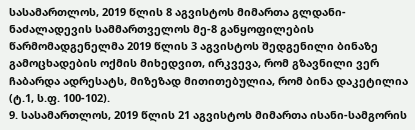სასამართლოს, 2019 წლის 8 აგვისტოს მიმართა გლდანი-ნაძალადევის სამმართველოს მე-8 განყოფილების წარმომადგენელმა 2019 წლის 3 აგვისტოს შედგენილი ბინაზე გამოცხადების ოქმის მიხედვით, ირკვევა, რომ გზავნილი ვერ ჩაბარდა ადრესატს, მიზეზად მითითებულია, რომ ბინა დაკეტილია (ტ.1, ს.ფ. 100-102).
9. სასამართლოს, 2019 წლის 21 აგვისტოს მიმართა ისანი-სამგორის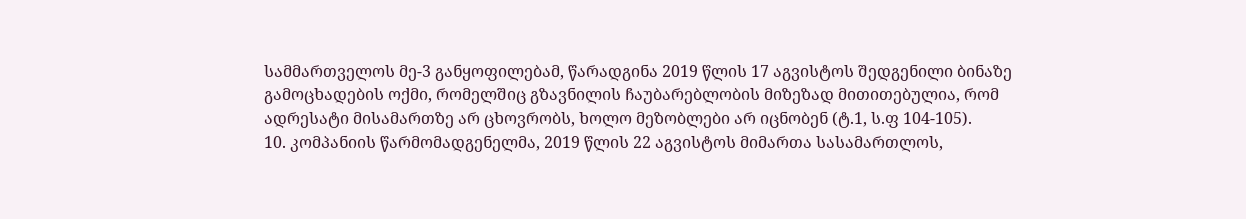სამმართველოს მე-3 განყოფილებამ, წარადგინა 2019 წლის 17 აგვისტოს შედგენილი ბინაზე გამოცხადების ოქმი, რომელშიც გზავნილის ჩაუბარებლობის მიზეზად მითითებულია, რომ ადრესატი მისამართზე არ ცხოვრობს, ხოლო მეზობლები არ იცნობენ (ტ.1, ს.ფ 104-105).
10. კომპანიის წარმომადგენელმა, 2019 წლის 22 აგვისტოს მიმართა სასამართლოს,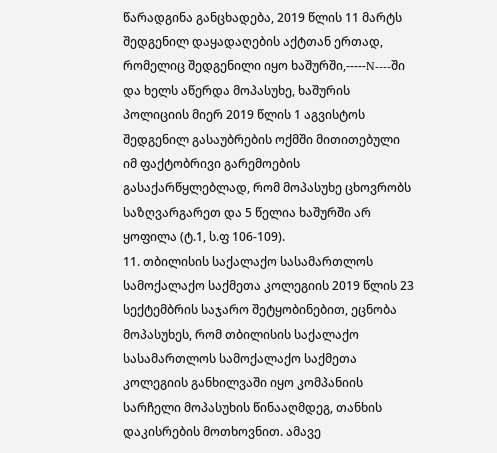წარადგინა განცხადება, 2019 წლის 11 მარტს შედგენილ დაყადაღების აქტთან ერთად, რომელიც შედგენილი იყო ხაშურში,-----N----ში და ხელს აწერდა მოპასუხე, ხაშურის პოლიციის მიერ 2019 წლის 1 აგვისტოს შედგენილ გასაუბრების ოქმში მითითებული იმ ფაქტობრივი გარემოების გასაქარწყლებლად, რომ მოპასუხე ცხოვრობს საზღვარგარეთ და 5 წელია ხაშურში არ ყოფილა (ტ.1, ს.ფ 106-109).
11. თბილისის საქალაქო სასამართლოს სამოქალაქო საქმეთა კოლეგიის 2019 წლის 23 სექტემბრის საჯარო შეტყობინებით, ეცნობა მოპასუხეს, რომ თბილისის საქალაქო სასამართლოს სამოქალაქო საქმეთა კოლეგიის განხილვაში იყო კომპანიის სარჩელი მოპასუხის წინააღმდეგ, თანხის დაკისრების მოთხოვნით. ამავე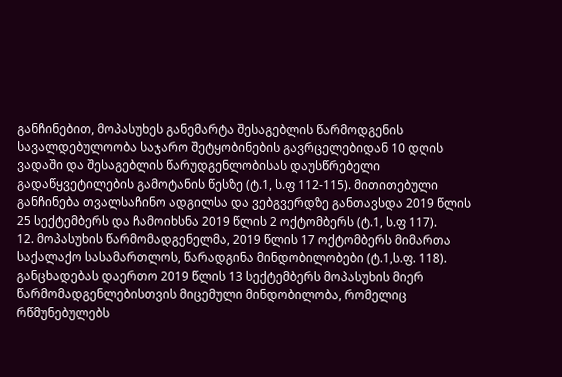განჩინებით, მოპასუხეს განემარტა შესაგებლის წარმოდგენის სავალდებულოობა საჯარო შეტყობინების გავრცელებიდან 10 დღის ვადაში და შესაგებლის წარუდგენლობისას დაუსწრებელი გადაწყვეტილების გამოტანის წესზე (ტ.1, ს.ფ 112-115). მითითებული განჩინება თვალსაჩინო ადგილსა და ვებგვერდზე განთავსდა 2019 წლის 25 სექტემბერს და ჩამოიხსნა 2019 წლის 2 ოქტომბერს (ტ.1, ს.ფ 117).
12. მოპასუხის წარმომადგენელმა, 2019 წლის 17 ოქტომბერს მიმართა საქალაქო სასამართლოს, წარადგინა მინდობილობები (ტ.1,ს.ფ. 118). განცხადებას დაერთო 2019 წლის 13 სექტემბერს მოპასუხის მიერ წარმომადგენლებისთვის მიცემული მინდობილობა, რომელიც რწმუნებულებს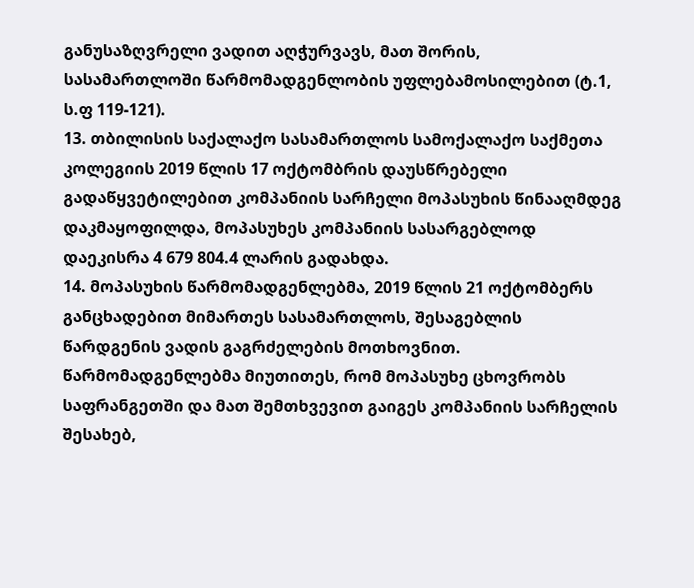განუსაზღვრელი ვადით აღჭურვავს, მათ შორის, სასამართლოში წარმომადგენლობის უფლებამოსილებით (ტ.1, ს.ფ 119-121).
13. თბილისის საქალაქო სასამართლოს სამოქალაქო საქმეთა კოლეგიის 2019 წლის 17 ოქტომბრის დაუსწრებელი გადაწყვეტილებით კომპანიის სარჩელი მოპასუხის წინააღმდეგ დაკმაყოფილდა, მოპასუხეს კომპანიის სასარგებლოდ დაეკისრა 4 679 804.4 ლარის გადახდა.
14. მოპასუხის წარმომადგენლებმა, 2019 წლის 21 ოქტომბერს განცხადებით მიმართეს სასამართლოს, შესაგებლის წარდგენის ვადის გაგრძელების მოთხოვნით. წარმომადგენლებმა მიუთითეს, რომ მოპასუხე ცხოვრობს საფრანგეთში და მათ შემთხვევით გაიგეს კომპანიის სარჩელის შესახებ,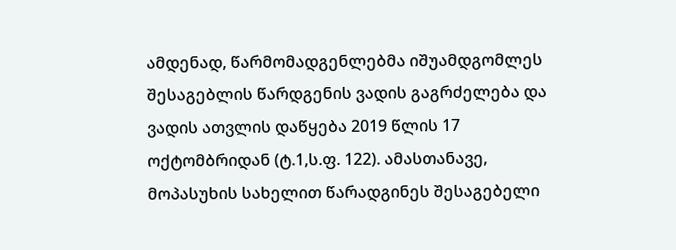ამდენად, წარმომადგენლებმა იშუამდგომლეს შესაგებლის წარდგენის ვადის გაგრძელება და ვადის ათვლის დაწყება 2019 წლის 17 ოქტომბრიდან (ტ.1,ს.ფ. 122). ამასთანავე, მოპასუხის სახელით წარადგინეს შესაგებელი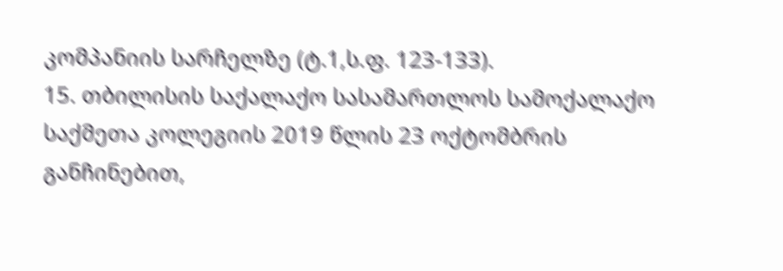კომპანიის სარჩელზე (ტ.1,ს.ფ. 123-133).
15. თბილისის საქალაქო სასამართლოს სამოქალაქო საქმეთა კოლეგიის 2019 წლის 23 ოქტომბრის განჩინებით,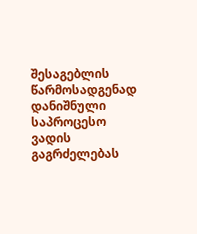შესაგებლის წარმოსადგენად დანიშნული საპროცესო ვადის გაგრძელებას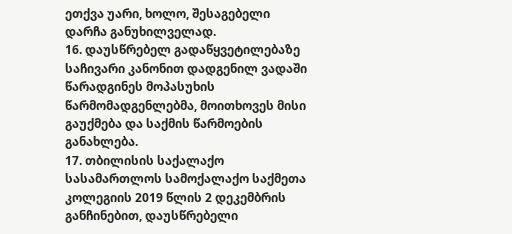ეთქვა უარი, ხოლო, შესაგებელი დარჩა განუხილველად.
16. დაუსწრებელ გადაწყვეტილებაზე საჩივარი კანონით დადგენილ ვადაში წარადგინეს მოპასუხის წარმომადგენლებმა, მოითხოვეს მისი გაუქმება და საქმის წარმოების განახლება.
17. თბილისის საქალაქო სასამართლოს სამოქალაქო საქმეთა კოლეგიის 2019 წლის 2 დეკემბრის განჩინებით, დაუსწრებელი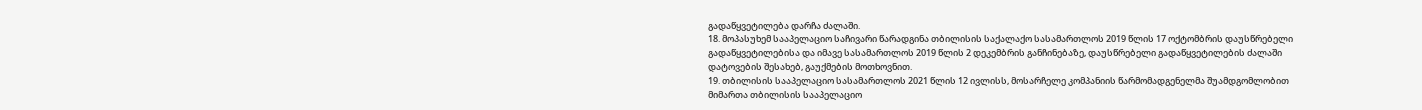გადაწყვეტილება დარჩა ძალაში.
18. მოპასუხემ სააპელაციო საჩივარი წარადგინა თბილისის საქალაქო სასამართლოს 2019 წლის 17 ოქტომბრის დაუსწრებელი გადაწყვეტილებისა და იმავე სასამართლოს 2019 წლის 2 დეკემბრის განჩინებაზე, დაუსწრებელი გადაწყვეტილების ძალაში დატოვების შესახებ, გაუქმების მოთხოვნით.
19. თბილისის სააპელაციო სასამართლოს 2021 წლის 12 ივლისს, მოსარჩელე კომპანიის წარმომადგენელმა შუამდგომლობით მიმართა თბილისის სააპელაციო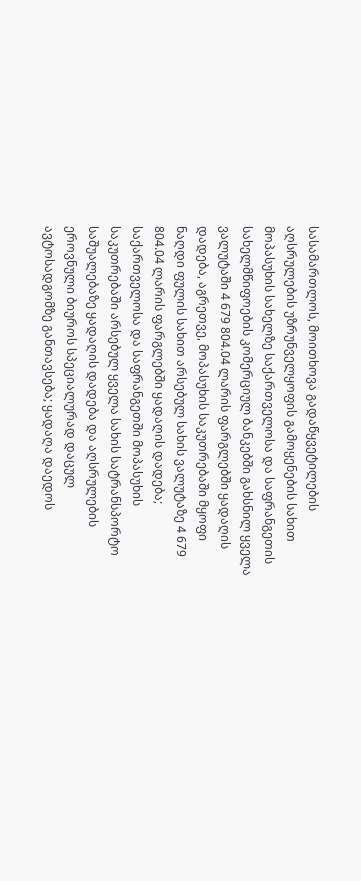სასამართლოს, მოითხოვა გადაწყვეტილების აღსრულების უზრუნველყოფის გამოყენების სახით მოპასუხის სახელზე საქართველოსა და საფრანგეთის სახელმწიფოების კომერციულ ბანკებში გახსნილ ყველა ვალუტაში 4 679 804.04 ლარის ფარგლებში ყადაღის დადება, აგრეთვე, მოპასუხის საკუთრებაში მყოფი ნაღდი ფულის სახით არსებულ სახის ვალუტაზე 4 679 804.04 ლარის ფარგლებში ყადაღის დადება; საქართველოსა და საფრანგეთში მოპასუხის საკუთრებაში არსებულ ყველა სახის სატრანსპორტო საშუალებაზე ყადაღის დადება და აღსრულების ეროვნული ბიუროს სპეციალურად დაცულ ავტოსადგომზე განთავსება; ყადაღა დაედოს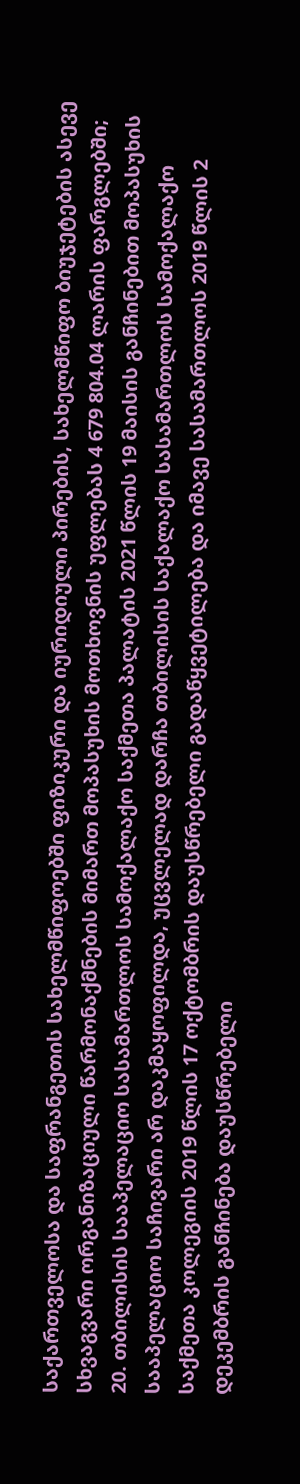საქართველოსა და საფრანგეთის სახელმწიფოებში ფიზიკური და იურიდიული პირების, სახელმწიფო ბიუჯეტების ასევე სხვაგვარი ორგანიზაციული წარმონაქმნების მიმართ მოპასუხის მოთხოვნის უფლებას 4 679 804.04 ლარის ფარგლებში;
20. თბილისის სააპელაციო სასამართლოს სამოქალაქო საქმეთა პალატის 2021 წლის 19 მაისის განჩინებით მოპასუხის სააპელაციო საჩივარი არ დაკმაყოფილდა, უცვლელად დარჩა თბილისის საქალაქო სასამართლოს სამოქალაქო საქმეთა კოლეგიის 2019 წლის 17 ოქტომბრის დაუსწრებელი გადაწყვეტილება და იმავე სასამართლოს 2019 წლის 2 დეკემბრის განჩინება დაუსწრებელი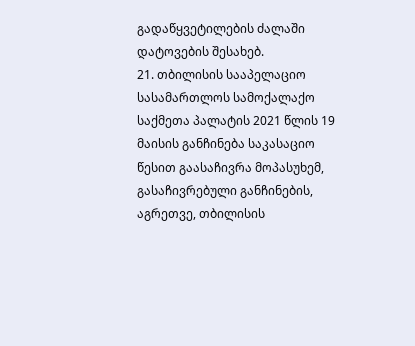გადაწყვეტილების ძალაში დატოვების შესახებ.
21. თბილისის სააპელაციო სასამართლოს სამოქალაქო საქმეთა პალატის 2021 წლის 19 მაისის განჩინება საკასაციო წესით გაასაჩივრა მოპასუხემ, გასაჩივრებული განჩინების, აგრეთვე, თბილისის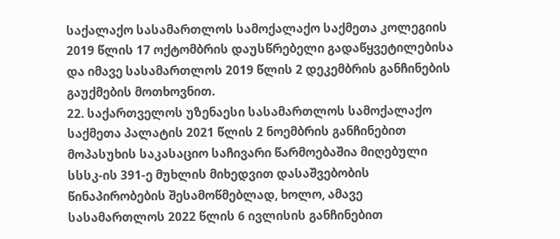საქალაქო სასამართლოს სამოქალაქო საქმეთა კოლეგიის 2019 წლის 17 ოქტომბრის დაუსწრებელი გადაწყვეტილებისა და იმავე სასამართლოს 2019 წლის 2 დეკემბრის განჩინების გაუქმების მოთხოვნით.
22. საქართველოს უზენაესი სასამართლოს სამოქალაქო საქმეთა პალატის 2021 წლის 2 ნოემბრის განჩინებით მოპასუხის საკასაციო საჩივარი წარმოებაშია მიღებული სსსკ-ის 391-ე მუხლის მიხედვით დასაშვებობის წინაპირობების შესამოწმებლად, ხოლო, ამავე სასამართლოს 2022 წლის 6 ივლისის განჩინებით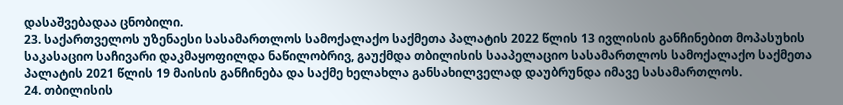დასაშვებადაა ცნობილი.
23. საქართველოს უზენაესი სასამართლოს სამოქალაქო საქმეთა პალატის 2022 წლის 13 ივლისის განჩინებით მოპასუხის საკასაციო საჩივარი დაკმაყოფილდა ნაწილობრივ, გაუქმდა თბილისის სააპელაციო სასამართლოს სამოქალაქო საქმეთა პალატის 2021 წლის 19 მაისის განჩინება და საქმე ხელახლა განსახილველად დაუბრუნდა იმავე სასამართლოს.
24. თბილისის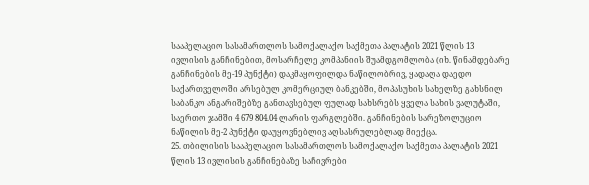სააპელაციო სასამართლოს სამოქალაქო საქმეთა პალატის 2021 წლის 13 ივლისის განჩინებით, მოსარჩელე კომპანიის შუამდგომლობა (იხ. წინამდებარე განჩინების მე-19 პუნქტი) დაკმაყოფილდა ნაწილობრივ, ყადაღა დაედო საქართველოში არსებულ კომერციულ ბანკებში, მოპასუხის სახელზე გახსნილ საბანკო ანგარიშებზე განთავსებულ ფულად სახსრებს ყველა სახის ვალუტაში, საერთო ჯამში 4 679 804.04 ლარის ფარგლებში. განჩინების სარეზოლუციო ნაწილის მე-2 პუნქტი დაუყოვნებლივ აღსასრულებლად მიექცა.
25. თბილისის სააპელაციო სასამართლოს სამოქალაქო საქმეთა პალატის 2021 წლის 13 ივლისის განჩინებაზე საჩივრები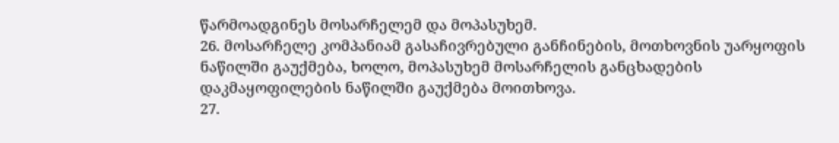წარმოადგინეს მოსარჩელემ და მოპასუხემ.
26. მოსარჩელე კომპანიამ გასაჩივრებული განჩინების, მოთხოვნის უარყოფის ნაწილში გაუქმება, ხოლო, მოპასუხემ მოსარჩელის განცხადების დაკმაყოფილების ნაწილში გაუქმება მოითხოვა.
27.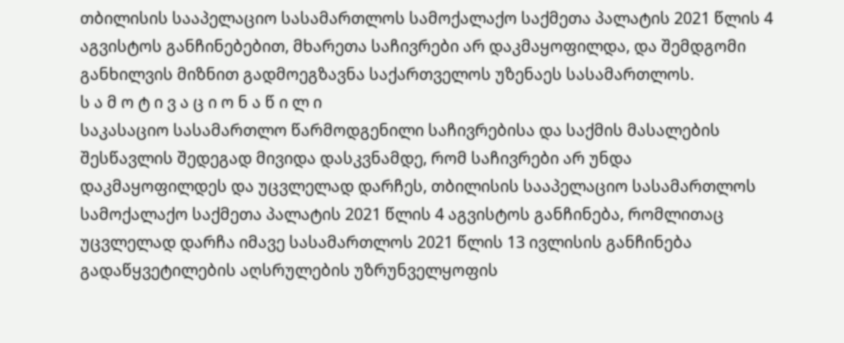თბილისის სააპელაციო სასამართლოს სამოქალაქო საქმეთა პალატის 2021 წლის 4 აგვისტოს განჩინებებით, მხარეთა საჩივრები არ დაკმაყოფილდა, და შემდგომი განხილვის მიზნით გადმოეგზავნა საქართველოს უზენაეს სასამართლოს.
ს ა მ ო ტ ი ვ ა ც ი ო ნ ა წ ი ლ ი
საკასაციო სასამართლო წარმოდგენილი საჩივრებისა და საქმის მასალების შესწავლის შედეგად მივიდა დასკვნამდე, რომ საჩივრები არ უნდა დაკმაყოფილდეს და უცვლელად დარჩეს, თბილისის სააპელაციო სასამართლოს სამოქალაქო საქმეთა პალატის 2021 წლის 4 აგვისტოს განჩინება, რომლითაც უცვლელად დარჩა იმავე სასამართლოს 2021 წლის 13 ივლისის განჩინება გადაწყვეტილების აღსრულების უზრუნველყოფის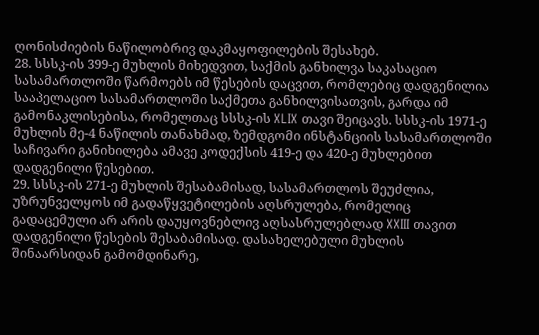ღონისძიების ნაწილობრივ დაკმაყოფილების შესახებ.
28. სსსკ-ის 399-ე მუხლის მიხედვით, საქმის განხილვა საკასაციო სასამართლოში წარმოებს იმ წესების დაცვით, რომლებიც დადგენილია სააპელაციო სასამართლოში საქმეთა განხილვისათვის, გარდა იმ გამონაკლისებისა, რომელთაც სსსკ-ის XLIX თავი შეიცავს. სსსკ-ის 1971-ე მუხლის მე-4 ნაწილის თანახმად, ზემდგომი ინსტანციის სასამართლოში საჩივარი განიხილება ამავე კოდექსის 419-ე და 420-ე მუხლებით დადგენილი წესებით.
29. სსსკ-ის 271-ე მუხლის შესაბამისად, სასამართლოს შეუძლია, უზრუნველყოს იმ გადაწყვეტილების აღსრულება, რომელიც გადაცემული არ არის დაუყოვნებლივ აღსასრულებლად XXIII თავით დადგენილი წესების შესაბამისად. დასახელებული მუხლის შინაარსიდან გამომდინარე,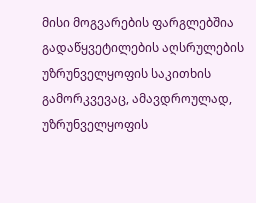მისი მოგვარების ფარგლებშია გადაწყვეტილების აღსრულების უზრუნველყოფის საკითხის გამორკვევაც, ამავდროულად, უზრუნველყოფის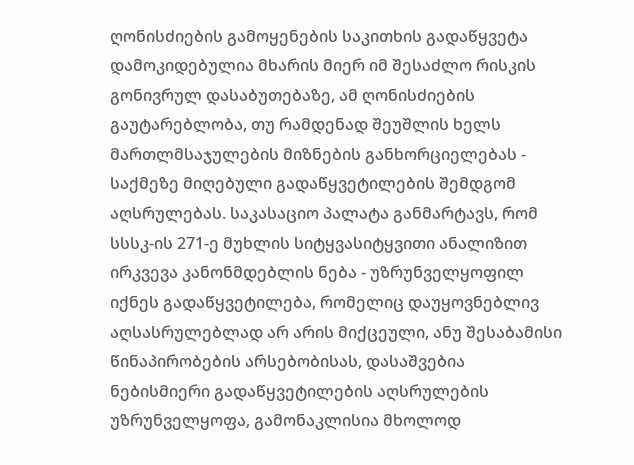ღონისძიების გამოყენების საკითხის გადაწყვეტა დამოკიდებულია მხარის მიერ იმ შესაძლო რისკის გონივრულ დასაბუთებაზე, ამ ღონისძიების გაუტარებლობა, თუ რამდენად შეუშლის ხელს მართლმსაჯულების მიზნების განხორციელებას - საქმეზე მიღებული გადაწყვეტილების შემდგომ აღსრულებას. საკასაციო პალატა განმარტავს, რომ სსსკ-ის 271-ე მუხლის სიტყვასიტყვითი ანალიზით ირკვევა კანონმდებლის ნება - უზრუნველყოფილ იქნეს გადაწყვეტილება, რომელიც დაუყოვნებლივ აღსასრულებლად არ არის მიქცეული, ანუ შესაბამისი წინაპირობების არსებობისას, დასაშვებია ნებისმიერი გადაწყვეტილების აღსრულების უზრუნველყოფა, გამონაკლისია მხოლოდ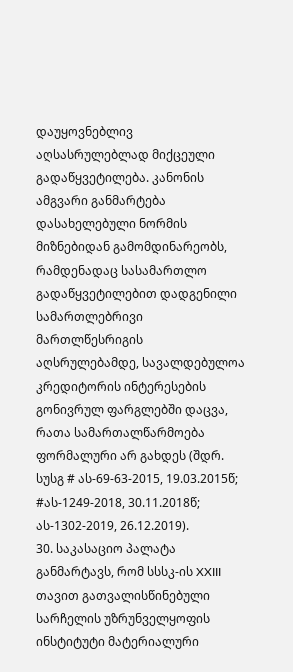დაუყოვნებლივ აღსასრულებლად მიქცეული გადაწყვეტილება. კანონის ამგვარი განმარტება დასახელებული ნორმის მიზნებიდან გამომდინარეობს, რამდენადაც სასამართლო გადაწყვეტილებით დადგენილი სამართლებრივი მართლწესრიგის აღსრულებამდე, სავალდებულოა კრედიტორის ინტერესების გონივრულ ფარგლებში დაცვა, რათა სამართალწარმოება ფორმალური არ გახდეს (შდრ. სუსგ # ას-69-63-2015, 19.03.2015წ; #ას-1249-2018, 30.11.2018წ; ას-1302-2019, 26.12.2019).
30. საკასაციო პალატა განმარტავს, რომ სსსკ-ის XXIII თავით გათვალისწინებული სარჩელის უზრუნველყოფის ინსტიტუტი მატერიალური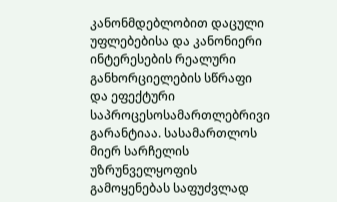კანონმდებლობით დაცული უფლებებისა და კანონიერი ინტერესების რეალური განხორციელების სწრაფი და ეფექტური საპროცესოსამართლებრივი გარანტიაა. სასამართლოს მიერ სარჩელის უზრუნველყოფის გამოყენებას საფუძვლად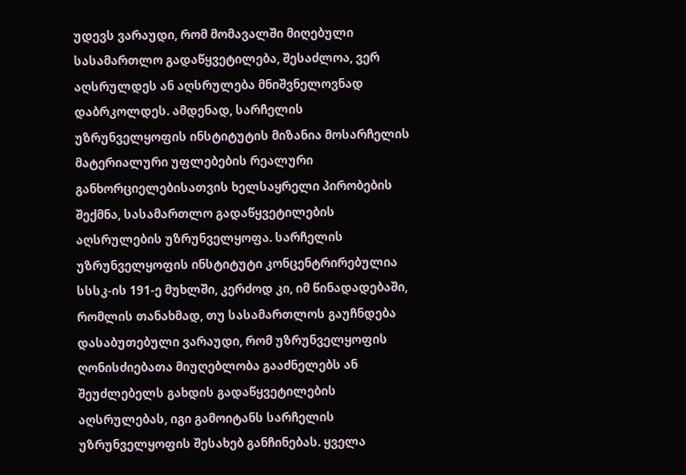უდევს ვარაუდი, რომ მომავალში მიღებული სასამართლო გადაწყვეტილება, შესაძლოა, ვერ აღსრულდეს ან აღსრულება მნიშვნელოვნად დაბრკოლდეს. ამდენად, სარჩელის უზრუნველყოფის ინსტიტუტის მიზანია მოსარჩელის მატერიალური უფლებების რეალური განხორციელებისათვის ხელსაყრელი პირობების შექმნა, სასამართლო გადაწყვეტილების აღსრულების უზრუნველყოფა. სარჩელის უზრუნველყოფის ინსტიტუტი კონცენტრირებულია სსსკ-ის 191-ე მუხლში, კერძოდ კი, იმ წინადადებაში, რომლის თანახმად, თუ სასამართლოს გაუჩნდება დასაბუთებული ვარაუდი, რომ უზრუნველყოფის ღონისძიებათა მიუღებლობა გააძნელებს ან შეუძლებელს გახდის გადაწყვეტილების აღსრულებას, იგი გამოიტანს სარჩელის უზრუნველყოფის შესახებ განჩინებას. ყველა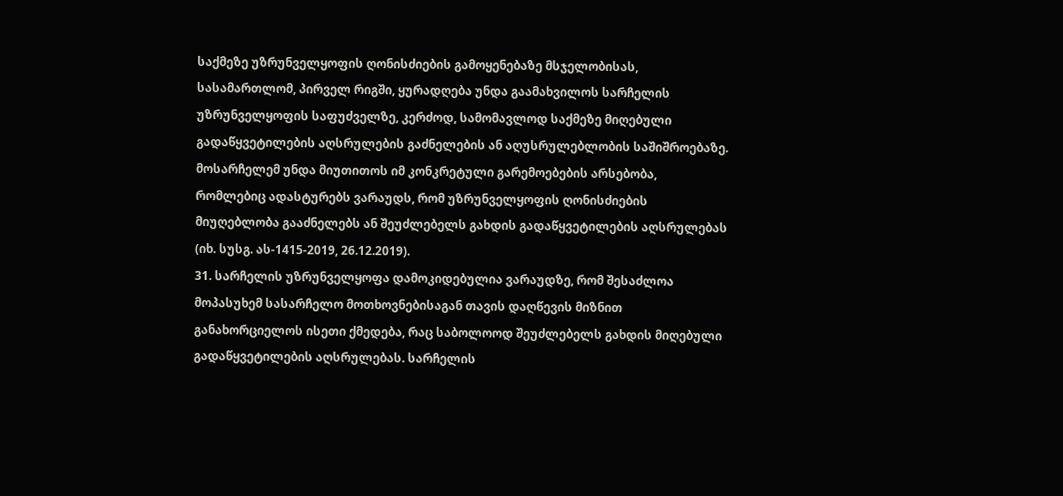საქმეზე უზრუნველყოფის ღონისძიების გამოყენებაზე მსჯელობისას, სასამართლომ, პირველ რიგში, ყურადღება უნდა გაამახვილოს სარჩელის უზრუნველყოფის საფუძველზე, კერძოდ, სამომავლოდ საქმეზე მიღებული გადაწყვეტილების აღსრულების გაძნელების ან აღუსრულებლობის საშიშროებაზე. მოსარჩელემ უნდა მიუთითოს იმ კონკრეტული გარემოებების არსებობა, რომლებიც ადასტურებს ვარაუდს, რომ უზრუნველყოფის ღონისძიების მიუღებლობა გააძნელებს ან შეუძლებელს გახდის გადაწყვეტილების აღსრულებას (იხ. სუსგ. ას-1415-2019, 26.12.2019).
31. სარჩელის უზრუნველყოფა დამოკიდებულია ვარაუდზე, რომ შესაძლოა მოპასუხემ სასარჩელო მოთხოვნებისაგან თავის დაღწევის მიზნით განახორციელოს ისეთი ქმედება, რაც საბოლოოდ შეუძლებელს გახდის მიღებული გადაწყვეტილების აღსრულებას. სარჩელის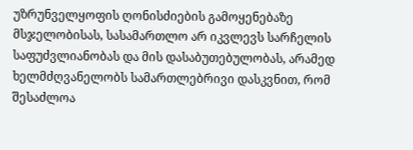უზრუნველყოფის ღონისძიების გამოყენებაზე მსჯელობისას, სასამართლო არ იკვლევს სარჩელის საფუძვლიანობას და მის დასაბუთებულობას, არამედ ხელმძღვანელობს სამართლებრივი დასკვნით, რომ შესაძლოა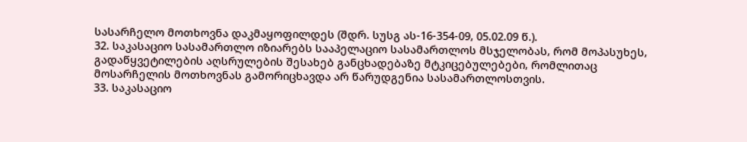სასარჩელო მოთხოვნა დაკმაყოფილდეს (შდრ. სუსგ ას-16-354-09, 05.02.09 წ.).
32. საკასაციო სასამართლო იზიარებს სააპელაციო სასამართლოს მსჯელობას, რომ მოპასუხეს, გადაწყვეტილების აღსრულების შესახებ განცხადებაზე მტკიცებულებები, რომლითაც მოსარჩელის მოთხოვნას გამორიცხავდა არ წარუდგენია სასამართლოსთვის.
33. საკასაციო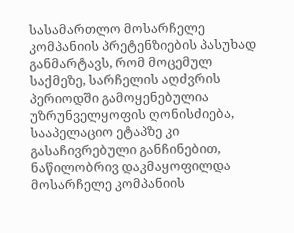სასამართლო მოსარჩელე კომპანიის პრეტენზიების პასუხად განმარტავს, რომ მოცემულ საქმეზე, სარჩელის აღძვრის პერიოდში გამოყენებულია უზრუნველყოფის ღონისძიება, სააპელაციო ეტაპზე კი გასაჩივრებული განჩინებით, ნაწილობრივ დაკმაყოფილდა მოსარჩელე კომპანიის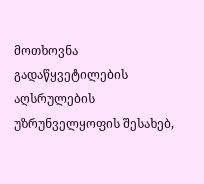მოთხოვნა გადაწყვეტილების აღსრულების უზრუნველყოფის შესახებ,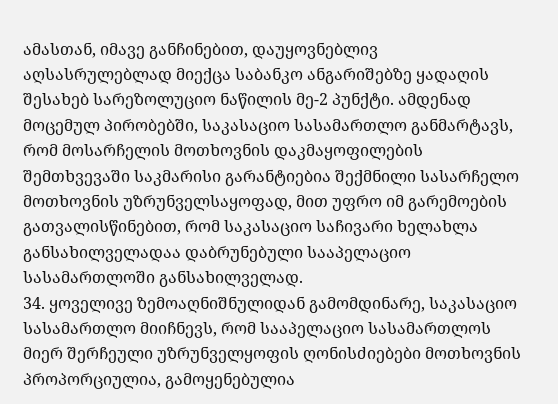ამასთან, იმავე განჩინებით, დაუყოვნებლივ აღსასრულებლად მიექცა საბანკო ანგარიშებზე ყადაღის შესახებ სარეზოლუციო ნაწილის მე-2 პუნქტი. ამდენად მოცემულ პირობებში, საკასაციო სასამართლო განმარტავს, რომ მოსარჩელის მოთხოვნის დაკმაყოფილების შემთხვევაში საკმარისი გარანტიებია შექმნილი სასარჩელო მოთხოვნის უზრუნველსაყოფად, მით უფრო იმ გარემოების გათვალისწინებით, რომ საკასაციო საჩივარი ხელახლა განსახილველადაა დაბრუნებული სააპელაციო სასამართლოში განსახილველად.
34. ყოველივე ზემოაღნიშნულიდან გამომდინარე, საკასაციო სასამართლო მიიჩნევს, რომ სააპელაციო სასამართლოს მიერ შერჩეული უზრუნველყოფის ღონისძიებები მოთხოვნის პროპორციულია, გამოყენებულია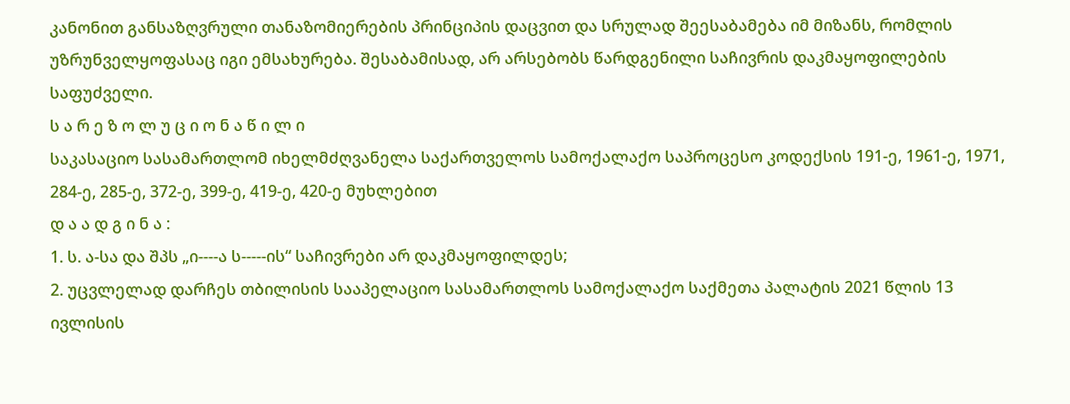კანონით განსაზღვრული თანაზომიერების პრინციპის დაცვით და სრულად შეესაბამება იმ მიზანს, რომლის უზრუნველყოფასაც იგი ემსახურება. შესაბამისად, არ არსებობს წარდგენილი საჩივრის დაკმაყოფილების საფუძველი.
ს ა რ ე ზ ო ლ უ ც ი ო ნ ა წ ი ლ ი
საკასაციო სასამართლომ იხელმძღვანელა საქართველოს სამოქალაქო საპროცესო კოდექსის 191-ე, 1961-ე, 1971, 284-ე, 285-ე, 372-ე, 399-ე, 419-ე, 420-ე მუხლებით
დ ა ა დ გ ი ნ ა :
1. ს. ა-სა და შპს „ი----ა ს-----ის“ საჩივრები არ დაკმაყოფილდეს;
2. უცვლელად დარჩეს თბილისის სააპელაციო სასამართლოს სამოქალაქო საქმეთა პალატის 2021 წლის 13 ივლისის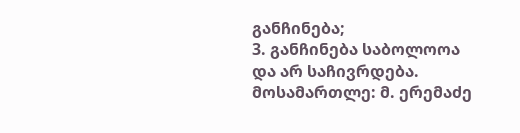განჩინება;
3. განჩინება საბოლოოა და არ საჩივრდება.
მოსამართლე: მ. ერემაძე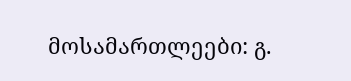მოსამართლეები: გ.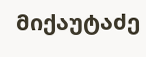მიქაუტაძე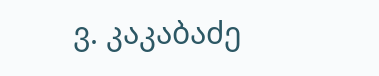ვ. კაკაბაძე